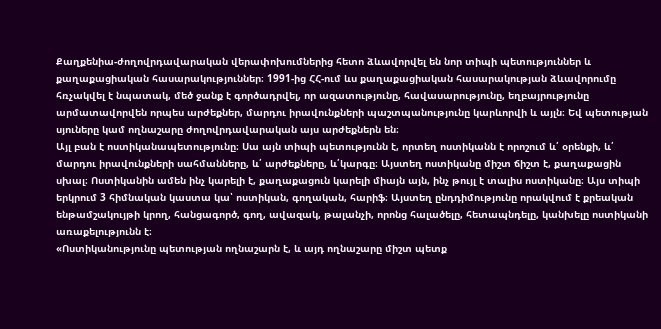Քաղքենիա-ժողովրդավարական վերափոխումներից հետո ձևավորվել են նոր տիպի պետություններ և քաղաքացիական հասարակություններ։ 1991-ից ՀՀ-ում ևս քաղաքացիական հասարակության ձևավորումը հռչակվել է նպատակ, մեծ ջանք է գործադրվել, որ ազատությունը, հավասարությունը, եղբայրությունը արմատավորվեն որպես արժեքներ, մարդու իրավունքների պաշտպանությունը կարևորվի և այլն։ Եվ պետության սյուները կամ ողնաշարը ժողովրդավարական այս արժեքներն են։
Այլ բան է ոստիկանապետությունը։ Սա այն տիպի պետությունն է, որտեղ ոստիկանն է որոշում և՛ օրենքի, և՛ մարդու իրավունքների սահմանները, և՛ արժեքները, և՛կարգը։ Այստեղ ոստիկանը միշտ ճիշտ է, քաղաքացին սխալ։ Ոստիկանին ամեն ինչ կարելի է, քաղաքացուն կարելի միայն այն, ինչ թույլ է տալիս ոստիկանը։ Այս տիպի երկրում 3 հիմնական կաստա կա՝ ոստիկան, գողական, հարիֆ։ Այստեղ ընդդիմությունը որակվում է քրեական ենթամշակույթի կրող, հանցագործ, գող, ավազակ, թալանչի, որոնց հալածելը, հետապնդելը, կանխելը ոստիկանի առաքելությունն է։
«Ոստիկանությունը պետության ողնաշարն է, և այդ ողնաշարը միշտ պետք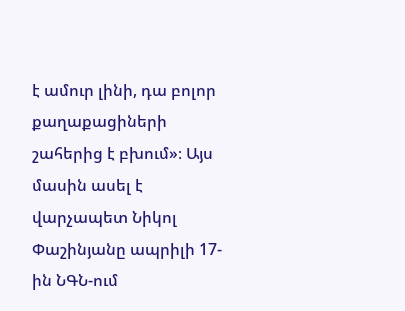է ամուր լինի, դա բոլոր քաղաքացիների շահերից է բխում»։ Այս մասին ասել է վարչապետ Նիկոլ Փաշինյանը ապրիլի 17-ին ՆԳՆ-ում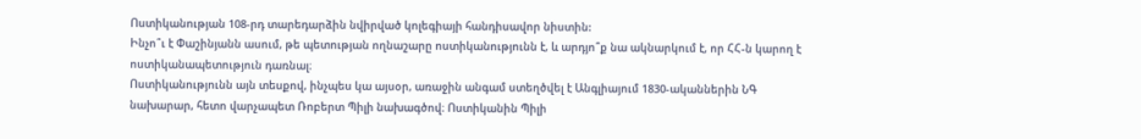Ոստիկանության 108-րդ տարեդարձին նվիրված կոլեգիայի հանդիսավոր նիստին:
Ինչո՞ւ է Փաշինյանն ասում, թե պետության ողնաշարը ոստիկանությունն է, և արդյո՞ք նա ակնարկում է, որ ՀՀ-ն կարող է ոստիկանապետություն դառնալ։
Ոստիկանությունն այն տեսքով, ինչպես կա այսօր, առաջին անգամ ստեղծվել է Անգլիայում 1830-ականներին ՆԳ նախարար, հետո վարչապետ Ռոբերտ Պիլի նախագծով։ Ոստիկանին Պիլի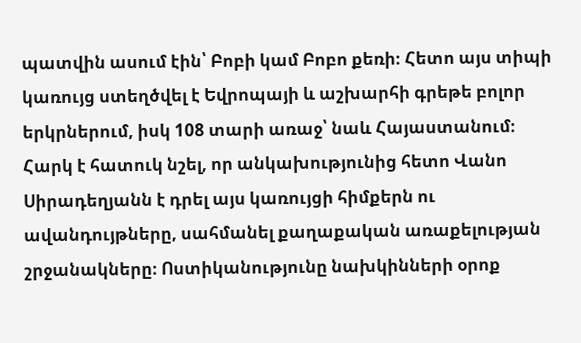պատվին ասում էին՝ Բոբի կամ Բոբո քեռի։ Հետո այս տիպի կառույց ստեղծվել է Եվրոպայի և աշխարհի գրեթե բոլոր երկրներում, իսկ 108 տարի առաջ՝ նաև Հայաստանում։
Հարկ է հատուկ նշել, որ անկախությունից հետո Վանո Սիրադեղյանն է դրել այս կառույցի հիմքերն ու ավանդույթները, սահմանել քաղաքական առաքելության շրջանակները։ Ոստիկանությունը նախկինների օրոք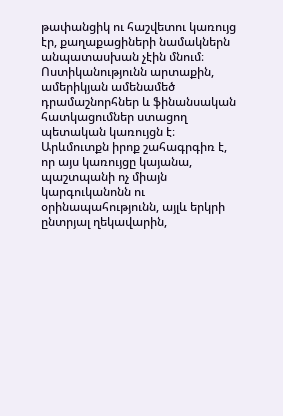թափանցիկ ու հաշվետու կառույց էր, քաղաքացիների նամակներն անպատասխան չէին մնում։
Ոստիկանությունն արտաքին, ամերիկյան ամենամեծ դրամաշնորհներ և ֆինանսական հատկացումներ ստացող պետական կառույցն է։ Արևմուտքն իրոք շահագրգիռ է, որ այս կառույցը կայանա, պաշտպանի ոչ միայն կարգուկանոնն ու օրինապահությունն, այլև երկրի ընտրյալ ղեկավարին,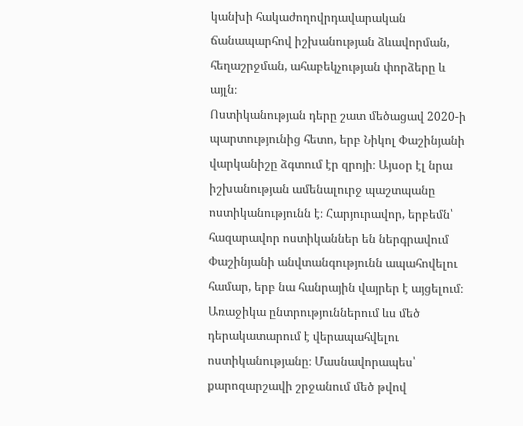կանխի հակաժողովրդավարական ճանապարհով իշխանության ձևավորման, հեղաշրջման, ահաբեկչության փորձերը և այլն։
Ոստիկանության դերը շատ մեծացավ 2020-ի պարտությունից հետո, երբ Նիկոլ Փաշինյանի վարկանիշը ձգտում էր զրոյի։ Այսօր էլ նրա իշխանության ամենալուրջ պաշտպանը ոստիկանությունն է։ Հարյուրավոր, երբեմն՝ հազարավոր ոստիկաններ են ներգրավում Փաշինյանի անվտանգությունն ապահովելու համար, երբ նա հանրային վայրեր է այցելում։
Առաջիկա ընտրություններում ևս մեծ դերակատարում է վերապահվելու ոստիկանությանը։ Մասնավորապես՝ քարոզարշավի շրջանում մեծ թվով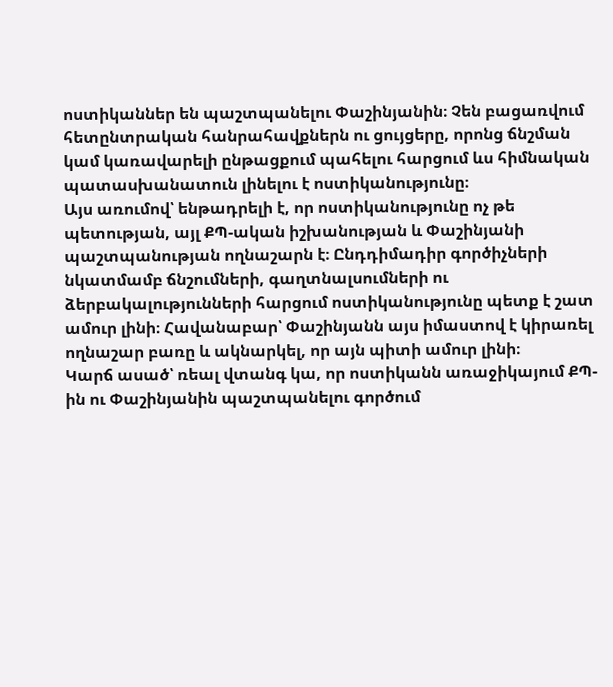ոստիկաններ են պաշտպանելու Փաշինյանին։ Չեն բացառվում հետընտրական հանրահավքներն ու ցույցերը, որոնց ճնշման կամ կառավարելի ընթացքում պահելու հարցում ևս հիմնական պատասխանատուն լինելու է ոստիկանությունը։
Այս առումով՝ ենթադրելի է, որ ոստիկանությունը ոչ թե պետության, այլ ՔՊ-ական իշխանության և Փաշինյանի պաշտպանության ողնաշարն է։ Ընդդիմադիր գործիչների նկատմամբ ճնշումների, գաղտնալսումների ու ձերբակալությունների հարցում ոստիկանությունը պետք է շատ ամուր լինի։ Հավանաբար՝ Փաշինյանն այս իմաստով է կիրառել ողնաշար բառը և ակնարկել, որ այն պիտի ամուր լինի։
Կարճ ասած՝ ռեալ վտանգ կա, որ ոստիկանն առաջիկայում ՔՊ-ին ու Փաշինյանին պաշտպանելու գործում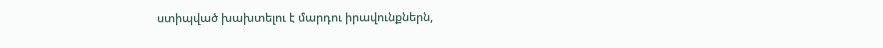ստիպված խախտելու է մարդու իրավունքներն,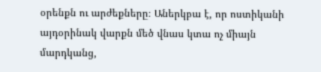օրենքն ու արժեքները։ Աներկբա է, որ ոստիկանի այդօրինակ վարքն մեծ վնաս կտա ոչ միայն մարդկանց,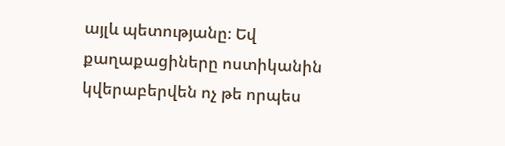այլև պետությանը։ Եվ քաղաքացիները ոստիկանին կվերաբերվեն ոչ թե որպես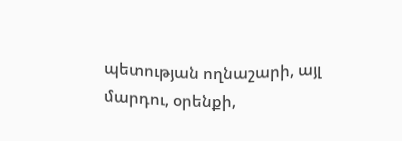պետության ողնաշարի, այլ մարդու, օրենքի,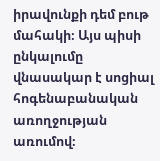իրավունքի դեմ բութ մահակի։ Այս պիսի ընկալումը վնասակար է սոցիալ հոգենաբանական առողջության առումով։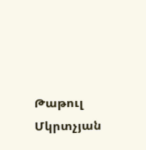Թաթուլ Մկրտչյան